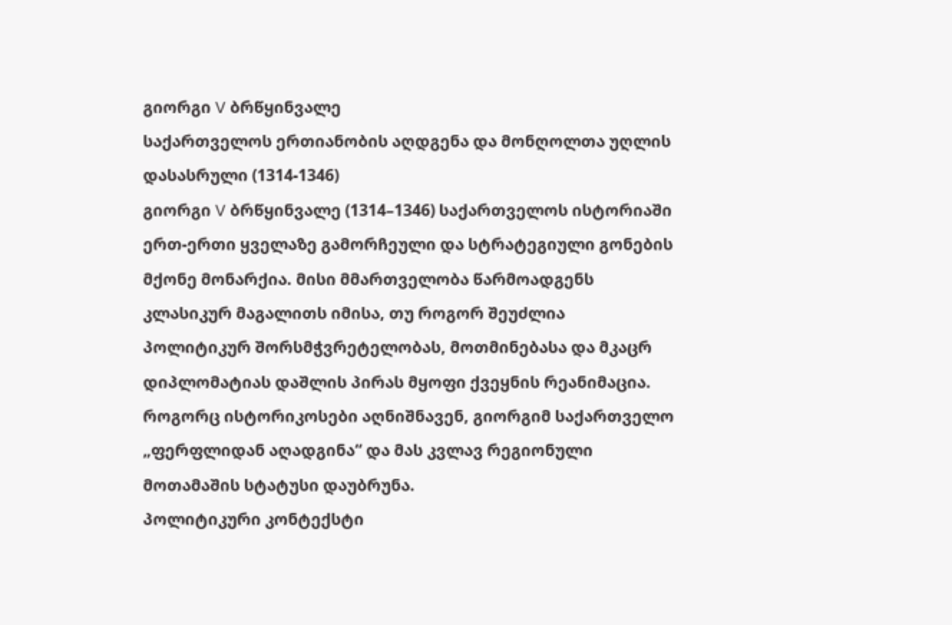გიორგი V ბრწყინვალე
საქართველოს ერთიანობის აღდგენა და მონღოლთა უღლის დასასრული (1314-1346)
გიორგი V ბრწყინვალე (1314–1346) საქართველოს ისტორიაში ერთ-ერთი ყველაზე გამორჩეული და სტრატეგიული გონების მქონე მონარქია. მისი მმართველობა წარმოადგენს კლასიკურ მაგალითს იმისა, თუ როგორ შეუძლია პოლიტიკურ შორსმჭვრეტელობას, მოთმინებასა და მკაცრ დიპლომატიას დაშლის პირას მყოფი ქვეყნის რეანიმაცია. როგორც ისტორიკოსები აღნიშნავენ, გიორგიმ საქართველო „ფერფლიდან აღადგინა“ და მას კვლავ რეგიონული მოთამაშის სტატუსი დაუბრუნა.
პოლიტიკური კონტექსტი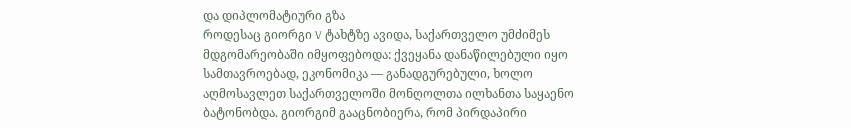და დიპლომატიური გზა
როდესაც გიორგი V ტახტზე ავიდა, საქართველო უმძიმეს მდგომარეობაში იმყოფებოდა: ქვეყანა დანაწილებული იყო სამთავროებად, ეკონომიკა — განადგურებული, ხოლო აღმოსავლეთ საქართველოში მონღოლთა ილხანთა საყაენო ბატონობდა. გიორგიმ გააცნობიერა, რომ პირდაპირი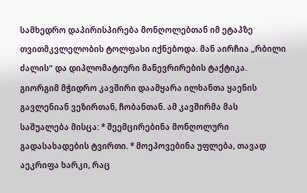სამხედრო დაპირისპირება მონღოლებთან იმ ეტაპზე თვითმკვლელობის ტოლფასი იქნებოდა. მან აირჩია „რბილი ძალის“ და დიპლომატიური მანევრირების ტაქტიკა. გიორგიმ მჭიდრო კავშირი დაამყარა ილხანთა ყაენის გავლენიან ვეზირთან, ჩობანთან. ამ კავშირმა მას საშუალება მისცა: * შეემცირებინა მონღოლური გადასახადების ტვირთი. * მოეპოვებინა უფლება, თავად აეკრიფა ხარკი, რაც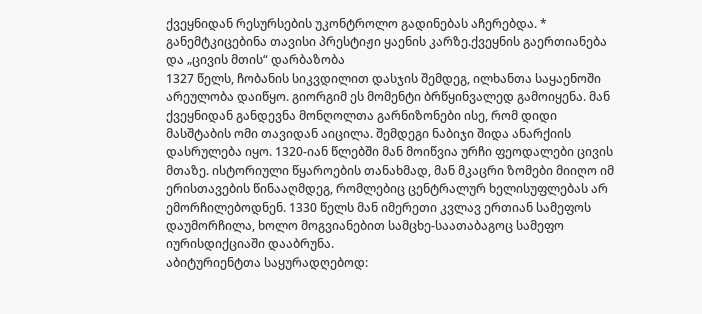ქვეყნიდან რესურსების უკონტროლო გადინებას აჩერებდა. * განემტკიცებინა თავისი პრესტიჟი ყაენის კარზე.ქვეყნის გაერთიანება და „ცივის მთის“ დარბაზობა
1327 წელს, ჩობანის სიკვდილით დასჯის შემდეგ, ილხანთა საყაენოში არეულობა დაიწყო. გიორგიმ ეს მომენტი ბრწყინვალედ გამოიყენა. მან ქვეყნიდან განდევნა მონღოლთა გარნიზონები ისე, რომ დიდი მასშტაბის ომი თავიდან აიცილა. შემდეგი ნაბიჯი შიდა ანარქიის დასრულება იყო. 1320-იან წლებში მან მოიწვია ურჩი ფეოდალები ცივის მთაზე. ისტორიული წყაროების თანახმად, მან მკაცრი ზომები მიიღო იმ ერისთავების წინააღმდეგ, რომლებიც ცენტრალურ ხელისუფლებას არ ემორჩილებოდნენ. 1330 წელს მან იმერეთი კვლავ ერთიან სამეფოს დაუმორჩილა, ხოლო მოგვიანებით სამცხე-საათაბაგოც სამეფო იურისდიქციაში დააბრუნა.
აბიტურიენტთა საყურადღებოდ: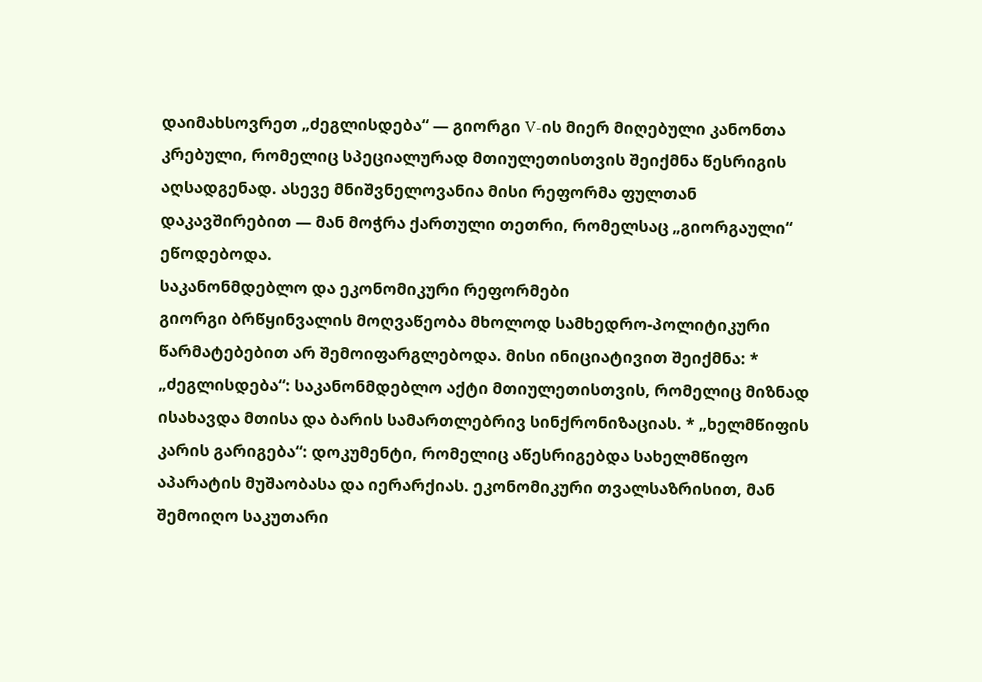დაიმახსოვრეთ „ძეგლისდება“ — გიორგი V-ის მიერ მიღებული კანონთა კრებული, რომელიც სპეციალურად მთიულეთისთვის შეიქმნა წესრიგის აღსადგენად. ასევე მნიშვნელოვანია მისი რეფორმა ფულთან დაკავშირებით — მან მოჭრა ქართული თეთრი, რომელსაც „გიორგაული“ ეწოდებოდა.
საკანონმდებლო და ეკონომიკური რეფორმები
გიორგი ბრწყინვალის მოღვაწეობა მხოლოდ სამხედრო-პოლიტიკური წარმატებებით არ შემოიფარგლებოდა. მისი ინიციატივით შეიქმნა: * „ძეგლისდება“: საკანონმდებლო აქტი მთიულეთისთვის, რომელიც მიზნად ისახავდა მთისა და ბარის სამართლებრივ სინქრონიზაციას. * „ხელმწიფის კარის გარიგება“: დოკუმენტი, რომელიც აწესრიგებდა სახელმწიფო აპარატის მუშაობასა და იერარქიას. ეკონომიკური თვალსაზრისით, მან შემოიღო საკუთარი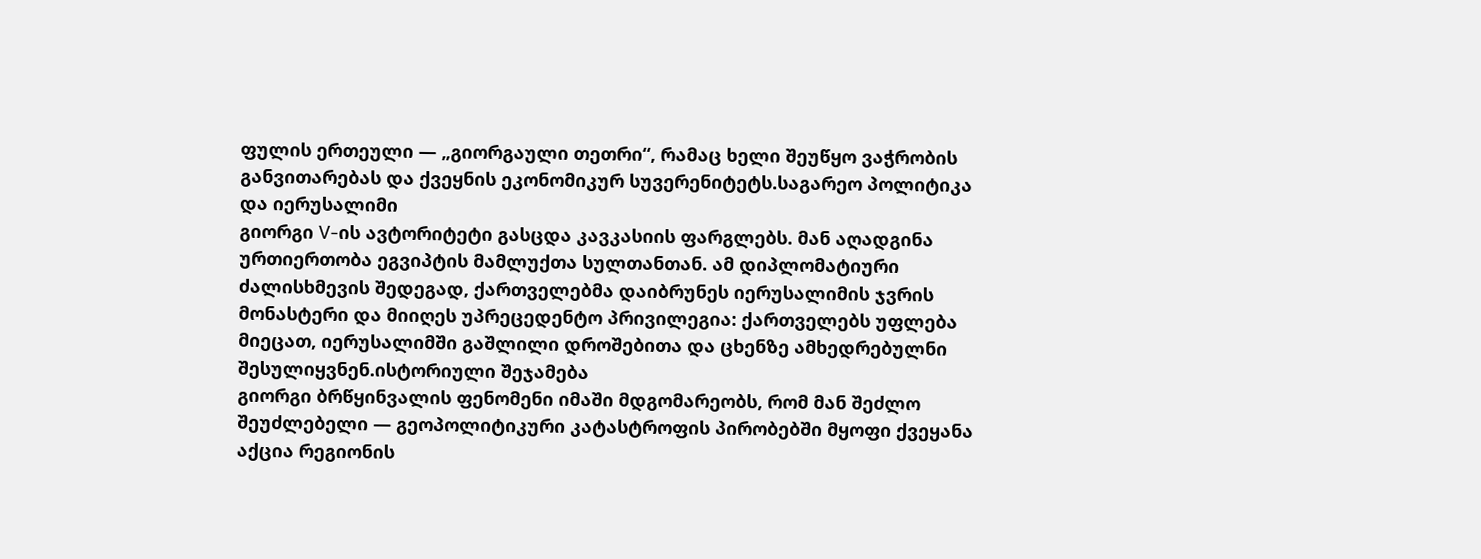ფულის ერთეული — „გიორგაული თეთრი“, რამაც ხელი შეუწყო ვაჭრობის განვითარებას და ქვეყნის ეკონომიკურ სუვერენიტეტს.საგარეო პოლიტიკა და იერუსალიმი
გიორგი V-ის ავტორიტეტი გასცდა კავკასიის ფარგლებს. მან აღადგინა ურთიერთობა ეგვიპტის მამლუქთა სულთანთან. ამ დიპლომატიური ძალისხმევის შედეგად, ქართველებმა დაიბრუნეს იერუსალიმის ჯვრის მონასტერი და მიიღეს უპრეცედენტო პრივილეგია: ქართველებს უფლება მიეცათ, იერუსალიმში გაშლილი დროშებითა და ცხენზე ამხედრებულნი შესულიყვნენ.ისტორიული შეჯამება
გიორგი ბრწყინვალის ფენომენი იმაში მდგომარეობს, რომ მან შეძლო შეუძლებელი — გეოპოლიტიკური კატასტროფის პირობებში მყოფი ქვეყანა აქცია რეგიონის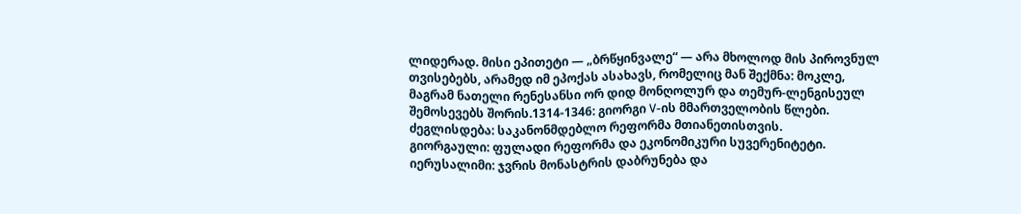ლიდერად. მისი ეპითეტი — „ბრწყინვალე“ — არა მხოლოდ მის პიროვნულ თვისებებს, არამედ იმ ეპოქას ასახავს, რომელიც მან შექმნა: მოკლე, მაგრამ ნათელი რენესანსი ორ დიდ მონღოლურ და თემურ-ლენგისეულ შემოსევებს შორის.1314-1346: გიორგი V-ის მმართველობის წლები.
ძეგლისდება: საკანონმდებლო რეფორმა მთიანეთისთვის.
გიორგაული: ფულადი რეფორმა და ეკონომიკური სუვერენიტეტი.
იერუსალიმი: ჯვრის მონასტრის დაბრუნება და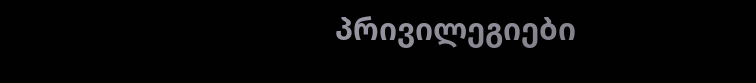პრივილეგიები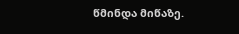წმინდა მიწაზე.